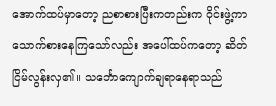အောက်ထပ်မှာတော့ ညစာစားပြီးကတည်းက ဝိုင်းဖွဲ့ကာ သောက်စားနေကြသော်လည်း အပေါ်ထပ်ကတော့ ဆိတ်ငြိမ်လွန်းလှ၏။ သင်္ဘောကျောက်ချရာနေရာသည်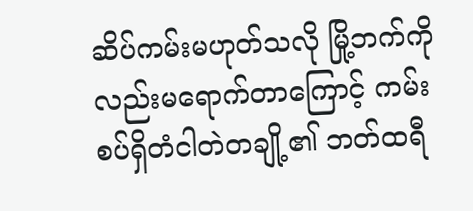ဆိပ်ကမ်းမဟုတ်သလို မြို့ဘက်ကိုလည်းမရောက်တာကြောင့် ကမ်းစပ်ရှိတံငါတဲတချို့၏ ဘတ်ထရီ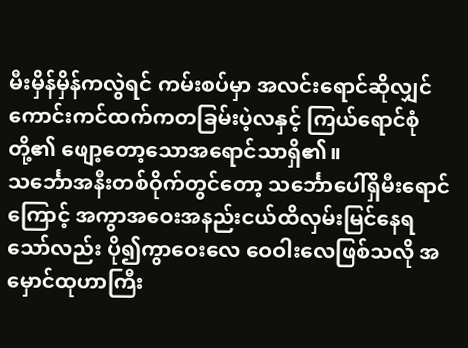မီးမှိန်မှိန်ကလွဲရင် ကမ်းစပ်မှာ အလင်းရောင်ဆိုလျှင် ကောင်းကင်ထက်ကတခြမ်းပဲ့လနှင့် ကြယ်ရောင်စုံတို့၏ ဖျော့တော့သောအရောင်သာရှိ၏။
သင်္ဘောအနီးတစ်ဝိုက်တွင်တော့ သင်္ဘောပေါ်ရှိမီးရောင်ကြောင့် အကွာအဝေးအနည်းငယ်ထိလှမ်းမြင်နေရသော်လည်း ပို၍ကွာဝေးလေ ဝေဝါးလေဖြစ်သလို အမှောင်ထုဟာကြီး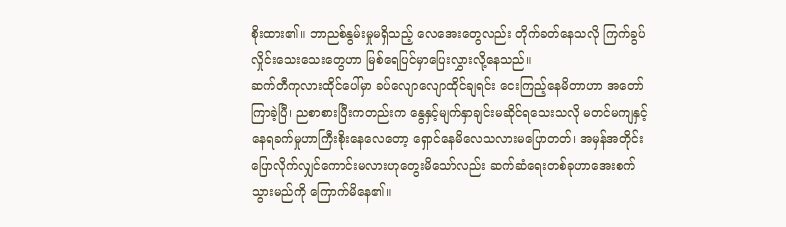စိုးထား၏။ ဘာညစ်နွမ်းမှုမရှိသည့် လေအေးတွေလည်း တိုက်ခတ်နေသလို ကြက်ခွပ်လှိုင်းသေးသေးတွေဟာ မြစ်ရေပြင်မှာပြေးလွှားလို့နေသည်။
ဆက်တီကုလားထိုင်ပေါ်မှာ ခပ်လျောလျောထိုင်ချရင်း ငေးကြည့်နေမိတာဟာ အတော်ကြာခဲ့ပြီ၊ ညစာစားပြီးကတည်းက နွေနှင့်မျက်နှာချင်းမဆိုင်ရသေးသလို မတင်မကျနှင့် နေရခက်မှုဟာကြီးစိုးနေလေတော့ ရှောင်နေမိလေသလားမပြောတတ်၊ အမှန်အတိုင်းပြောလိုက်လျှင်ကောင်းမလားဟုတွေးမိသော်လည်း ဆက်ဆံရေးတစ်ခုဟာအေးစက်သွားမည်ကို ကြောက်မိနေ၏။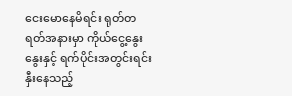ငေးမောနေမိရင်း ရုတ်တရတ်အနားမှာ ကိုယ်ငွေ့နွေးနွေးနှင့် ရက်ပိုင်းအတွင်းရင်းနှီးနေသည့်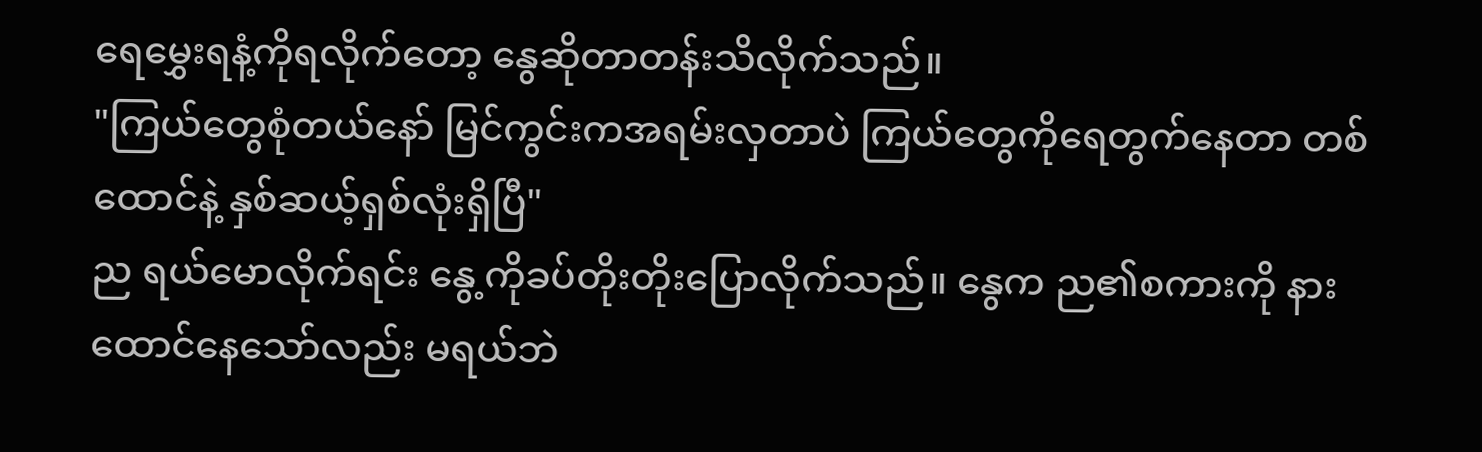ရေမွှေးရနံ့ကိုရလိုက်တော့ နွေဆိုတာတန်းသိလိုက်သည်။
"ကြယ်တွေစုံတယ်နော် မြင်ကွင်းကအရမ်းလှတာပဲ ကြယ်တွေကိုရေတွက်နေတာ တစ်ထောင်နဲ့ နှစ်ဆယ့်ရှစ်လုံးရှိပြီ"
ည ရယ်မောလိုက်ရင်း နွေ့ကိုခပ်တိုးတိုးပြောလိုက်သည်။ နွေက ည၏စကားကို နားထောင်နေသော်လည်း မရယ်ဘဲ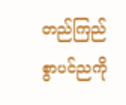တည်ကြည်စွာပင်ညကို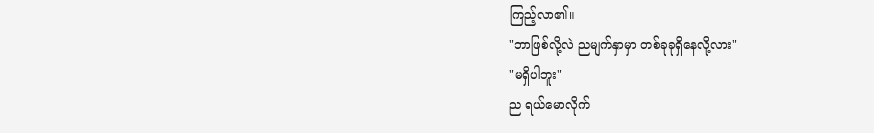ကြည့်လာ၏။
"ဘာဖြစ်လို့လဲ ညမျက်နှာမှာ တစ်ခုခုရှိနေလို့လား"
"မရှိပါဘူး"
ည ရယ်မောလိုက်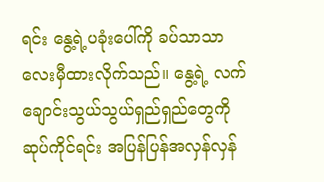ရင်း နွေ့ရဲ့ပခုံးပေါ်ကို ခပ်သာသာလေးမှီထားလိုက်သည်။ နွေ့ရဲ့ လက်ချောင်းသွယ်သွယ်ရှည်ရှည်တွေကို ဆုပ်ကိုင်ရင်း အပြန်ပြန်အလှန်လှန်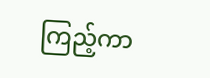ကြည့်ကာ